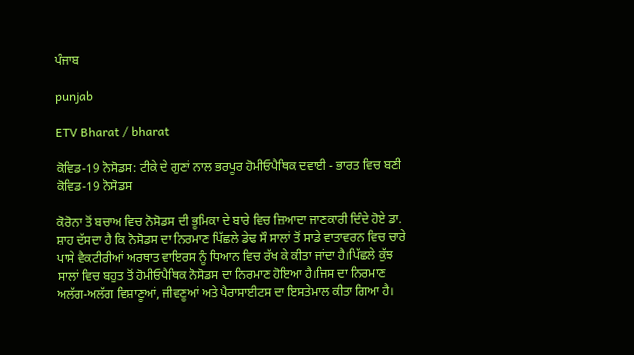ਪੰਜਾਬ

punjab

ETV Bharat / bharat

ਕੋਵਿਡ-19 ਨੋਸੋਡਸ: ਟੀਕੇ ਦੇ ਗੁਣਾਂ ਨਾਲ ਭਰਪੂਰ ਹੋਮੀਓਪੈਥਿਕ ਦਵਾਈ - ਭਾਰਤ ਵਿਚ ਬਣੀ ਕੋਵਿਡ-19 ਨੋਸੋਡਸ

ਕੋਰੋਨਾ ਤੋਂ ਬਚਾਅ ਵਿਚ ਨੋਸੋਡਸ ਦੀ ਭੂਮਿਕਾ ਦੇ ਬਾਰੇ ਵਿਚ ਜ਼ਿਆਦਾ ਜਾਣਕਾਰੀ ਦਿੰਦੇ ਹੋਏ ਡਾ. ਸ਼ਾਹ ਦੱਸਦਾ ਹੈ ਕਿ ਨੋਸੋਡਸ ਦਾ ਨਿਰਮਾਣ ਪਿੱਛਲੇ ਡੇਢ ਸੌ ਸਾਲਾਂ ਤੋਂ ਸਾਡੇ ਵਾਤਾਵਰਨ ਵਿਚ ਚਾਰੇ ਪਾਸੇ ਵੈਕਟੀਰੀਆਂ ਅਰਥਾਤ ਵਾਇਰਸ ਨੂੰ ਧਿਆਨ ਵਿਚ ਰੱਖ ਕੇ ਕੀਤਾ ਜਾਂਦਾ ਹੈ।ਪਿੱਛਲੇ ਕੁੱਝ ਸਾਲਾਂ ਵਿਚ ਬਹੁਤ ਤੋਂ ਹੋਮੀਓਪੈਥਿਕ ਨੋਸੋਡਸ ਦਾ ਨਿਰਮਾਣ ਹੋਇਆ ਹੈ।ਜਿਸ ਦਾ ਨਿਰਮਾਣ ਅਲੱਗ-ਅਲੱਗ ਵਿਸ਼ਾਣੂਆਂ, ਜੀਵਣੂਆਂ ਅਤੇ ਪੈਰਾਸਾਈਟਸ ਦਾ ਇਸਤੇਮਾਲ ਕੀਤਾ ਗਿਆ ਹੈ।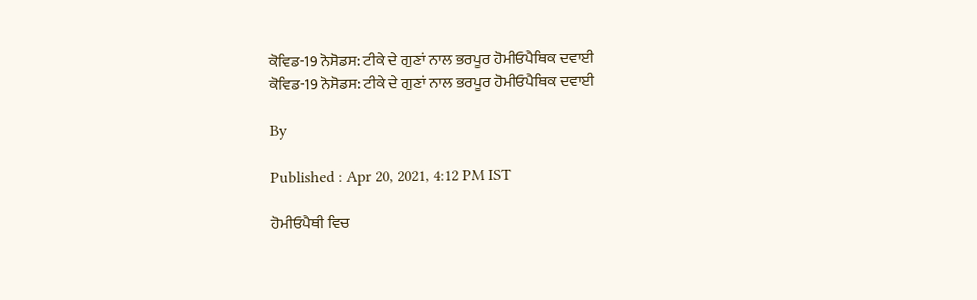ਕੋਵਿਡ-19 ਨੋਸੋਡਸ: ਟੀਕੇ ਦੇ ਗੁਣਾਂ ਨਾਲ ਭਰਪੂਰ ਹੋਮੀਓਪੈਥਿਕ ਦਵਾਈ
ਕੋਵਿਡ-19 ਨੋਸੋਡਸ: ਟੀਕੇ ਦੇ ਗੁਣਾਂ ਨਾਲ ਭਰਪੂਰ ਹੋਮੀਓਪੈਥਿਕ ਦਵਾਈ

By

Published : Apr 20, 2021, 4:12 PM IST

ਹੋਮੀਓਪੈਥੀ ਵਿਚ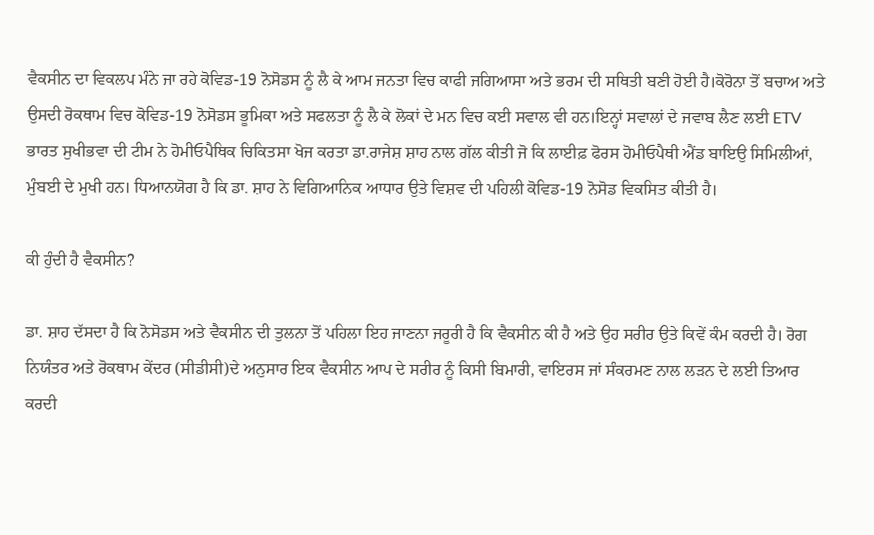ਵੈਕਸੀਨ ਦਾ ਵਿਕਲਪ ਮੰਨੇ ਜਾ ਰਹੇ ਕੋਵਿਡ-19 ਨੋਸੋਡਸ ਨੂੰ ਲੈ ਕੇ ਆਮ ਜਨਤਾ ਵਿਚ ਕਾਫੀ ਜਗਿਆਸਾ ਅਤੇ ਭਰਮ ਦੀ ਸਥਿਤੀ ਬਣੀ ਹੋਈ ਹੈ।ਕੋਰੋਨਾ ਤੋਂ ਬਚਾਅ ਅਤੇ ਉਸਦੀ ਰੋਕਥਾਮ ਵਿਚ ਕੋਵਿਡ-19 ਨੋਸੋਡਸ ਭੂਮਿਕਾ ਅਤੇ ਸਫਲਤਾ ਨੂੰ ਲੈ ਕੇ ਲੋਕਾਂ ਦੇ ਮਨ ਵਿਚ ਕਈ ਸਵਾਲ ਵੀ ਹਨ।ਇਨ੍ਹਾਂ ਸਵਾਲਾਂ ਦੇ ਜਵਾਬ ਲੈਣ ਲਈ ETV ਭਾਰਤ ਸੁਖੀਭਵਾ ਦੀ ਟੀਮ ਨੇ ਹੋਮੀਓਪੈਥਿਕ ਚਿਕਿਤਸਾ ਖੋਜ ਕਰਤਾ ਡਾ.ਰਾਜੇਸ਼ ਸ਼ਾਹ ਨਾਲ ਗੱਲ ਕੀਤੀ ਜੋ ਕਿ ਲਾਈਫ਼ ਫੋਰਸ ਹੋਮੀਓਪੈਥੀ ਐਂਡ ਬਾਇਉ ਸਿਮਿਲੀਆਂ, ਮੁੰਬਈ ਦੇ ਮੁਖੀ ਹਨ। ਧਿਆਨਯੋਗ ਹੈ ਕਿ ਡਾ. ਸ਼ਾਹ ਨੇ ਵਿਗਿਆਨਿਕ ਆਧਾਰ ਉਤੇ ਵਿਸ਼ਵ ਦੀ ਪਹਿਲੀ ਕੋਵਿਡ-19 ਨੋਸੋਡ ਵਿਕਸਿਤ ਕੀਤੀ ਹੈ।

ਕੀ ਹੁੰਦੀ ਹੈ ਵੈਕਸੀਨ?

ਡਾ. ਸ਼ਾਹ ਦੱਸਦਾ ਹੈ ਕਿ ਨੋਸੋਡਸ ਅਤੇ ਵੈਕਸੀਨ ਦੀ ਤੁਲਨਾ ਤੋਂ ਪਹਿਲਾ ਇਹ ਜਾਣਨਾ ਜਰੂਰੀ ਹੈ ਕਿ ਵੈਕਸੀਨ ਕੀ ਹੈ ਅਤੇ ਉਹ ਸਰੀਰ ਉਤੇ ਕਿਵੇਂ ਕੰਮ ਕਰਦੀ ਹੈ। ਰੋਗ ਨਿਯੰਤਰ ਅਤੇ ਰੋਕਥਾਮ ਕੇਂਦਰ (ਸੀਡੀਸੀ)ਦੇ ਅਨੁਸਾਰ ਇਕ ਵੈਕਸੀਨ ਆਪ ਦੇ ਸਰੀਰ ਨੂੰ ਕਿਸੀ ਬਿਮਾਰੀ, ਵਾਇਰਸ ਜਾਂ ਸੰਕਰਮਣ ਨਾਲ ਲੜਨ ਦੇ ਲਈ ਤਿਆਰ ਕਰਦੀ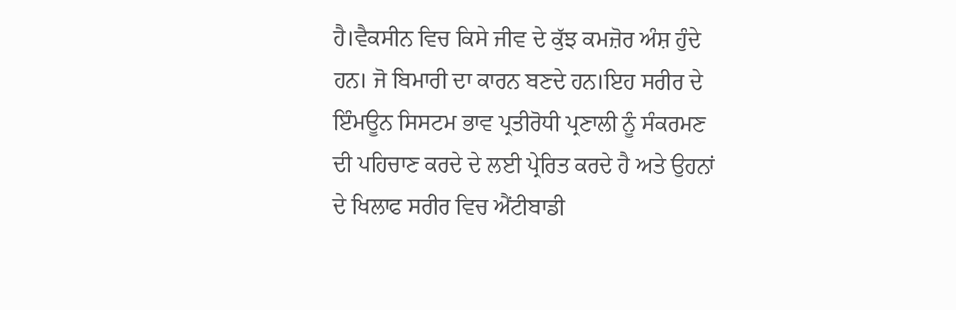ਹੈ।ਵੈਕਸੀਨ ਵਿਚ ਕਿਸੇ ਜੀਵ ਦੇ ਕੁੱਝ ਕਮਜ਼ੋਰ ਅੰਸ਼ ਹੁੰਦੇ ਹਨ। ਜੋ ਬਿਮਾਰੀ ਦਾ ਕਾਰਨ ਬਣਦੇ ਹਨ।ਇਹ ਸਰੀਰ ਦੇ ਇੰਮਊਨ ਸਿਸਟਮ ਭਾਵ ਪ੍ਰਤੀਰੋਧੀ ਪ੍ਰਣਾਲੀ ਨੂੰ ਸੰਕਰਮਣ ਦੀ ਪਹਿਚਾਣ ਕਰਦੇ ਦੇ ਲਈ ਪ੍ਰੇਰਿਤ ਕਰਦੇ ਹੈ ਅਤੇ ਉਹਨਾਂ ਦੇ ਖਿਲਾਫ ਸਰੀਰ ਵਿਚ ਐਂਟੀਬਾਡੀ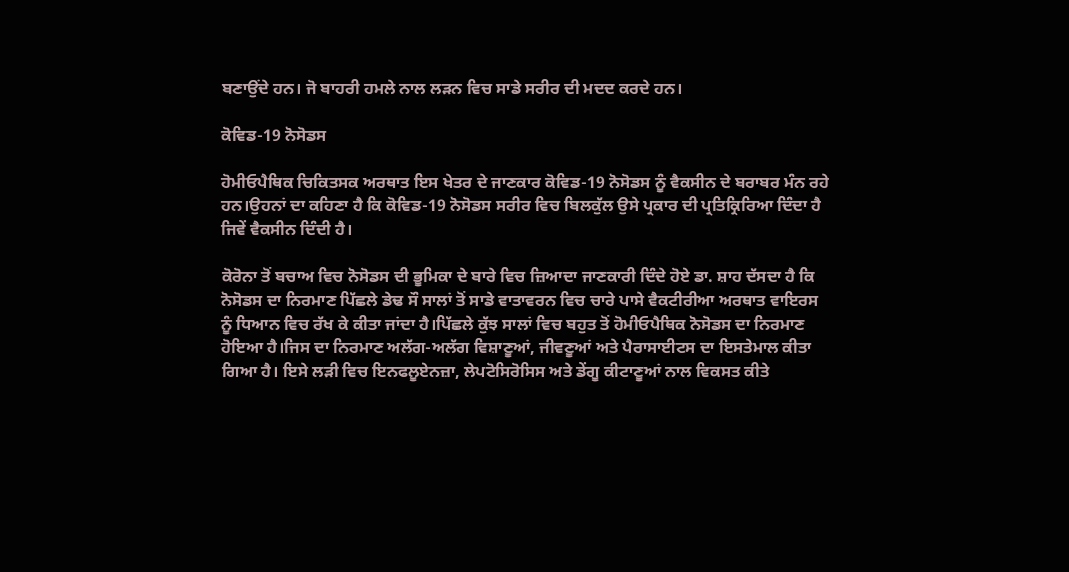ਬਣਾਉਂਦੇ ਹਨ। ਜੋ ਬਾਹਰੀ ਹਮਲੇ ਨਾਲ ਲੜਨ ਵਿਚ ਸਾਡੇ ਸਰੀਰ ਦੀ ਮਦਦ ਕਰਦੇ ਹਨ।

ਕੋਵਿਡ-19 ਨੋਸੋਡਸ

ਹੋਮੀਓਪੈਥਿਕ ਚਿਕਿਤਸਕ ਅਰਥਾਤ ਇਸ ਖੇਤਰ ਦੇ ਜਾਣਕਾਰ ਕੋਵਿਡ-19 ਨੋਸੋਡਸ ਨੂੰ ਵੈਕਸੀਨ ਦੇ ਬਰਾਬਰ ਮੰਨ ਰਹੇ ਹਨ।ਉਹਨਾਂ ਦਾ ਕਹਿਣਾ ਹੈ ਕਿ ਕੋਵਿਡ-19 ਨੋਸੋਡਸ ਸਰੀਰ ਵਿਚ ਬਿਲਕੁੱਲ ਉਸੇ ਪ੍ਰਕਾਰ ਦੀ ਪ੍ਰਤਿਕ੍ਰਿਰਿਆ ਦਿੰਦਾ ਹੈ ਜਿਵੇਂ ਵੈਕਸੀਨ ਦਿੰਦੀ ਹੈ।

ਕੋਰੋਨਾ ਤੋਂ ਬਚਾਅ ਵਿਚ ਨੋਸੋਡਸ ਦੀ ਭੂਮਿਕਾ ਦੇ ਬਾਰੇ ਵਿਚ ਜ਼ਿਆਦਾ ਜਾਣਕਾਰੀ ਦਿੰਦੇ ਹੋਏ ਡਾ. ਸ਼ਾਹ ਦੱਸਦਾ ਹੈ ਕਿ ਨੋਸੋਡਸ ਦਾ ਨਿਰਮਾਣ ਪਿੱਛਲੇ ਡੇਢ ਸੌ ਸਾਲਾਂ ਤੋਂ ਸਾਡੇ ਵਾਤਾਵਰਨ ਵਿਚ ਚਾਰੇ ਪਾਸੇ ਵੈਕਟੀਰੀਆ ਅਰਥਾਤ ਵਾਇਰਸ ਨੂੰ ਧਿਆਨ ਵਿਚ ਰੱਖ ਕੇ ਕੀਤਾ ਜਾਂਦਾ ਹੈ।ਪਿੱਛਲੇ ਕੁੱਝ ਸਾਲਾਂ ਵਿਚ ਬਹੁਤ ਤੋਂ ਹੋਮੀਓਪੈਥਿਕ ਨੋਸੋਡਸ ਦਾ ਨਿਰਮਾਣ ਹੋਇਆ ਹੈ।ਜਿਸ ਦਾ ਨਿਰਮਾਣ ਅਲੱਗ-ਅਲੱਗ ਵਿਸ਼ਾਣੂਆਂ, ਜੀਵਣੂਆਂ ਅਤੇ ਪੈਰਾਸਾਈਟਸ ਦਾ ਇਸਤੇਮਾਲ ਕੀਤਾ ਗਿਆ ਹੈ। ਇਸੇ ਲੜੀ ਵਿਚ ਇਨਫਲੂਏਨਜ਼ਾ, ਲੇਪਟੋਸਿਰੋਸਿਸ ਅਤੇ ਡੇਂਗੂ ਕੀਟਾਣੂਆਂ ਨਾਲ ਵਿਕਸਤ ਕੀਤੇ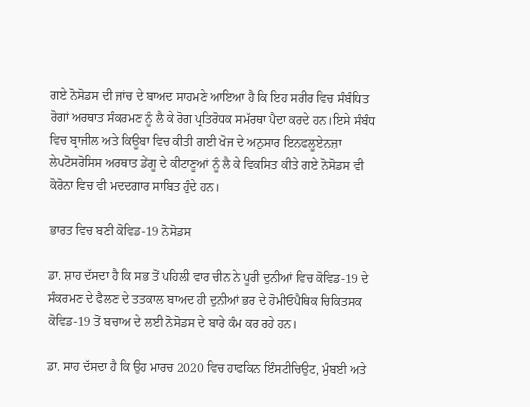ਗਏ ਨੋਸੋਡਸ ਦੀ ਜਾਂਚ ਦੇ ਬਾਅਦ ਸਾਹਮਣੇ ਆਇਆ ਹੈ ਕਿ ਇਹ ਸਰੀਰ ਵਿਚ ਸੰਬੰਧਿਤ ਰੋਗਾਂ ਅਰਥਾਤ ਸੰਕਰਮਣ ਨੂੰ ਲੈ ਕੇ ਰੋਗ ਪ੍ਰਤਿਰੋਧਕ ਸਮੱਰਥਾ ਪੈਦਾ ਕਰਦੇ ਹਨ।ਇਸੇ ਸੰਬੰਧ ਵਿਚ ਬ੍ਰਾਜੀਲ ਅਤੇ ਕਿਊਬਾ ਵਿਚ ਕੀਤੀ ਗਈ ਖੋਜ ਦੇ ਅਨੁਸਾਰ ਇਨਫਲੂਏਨਜ਼ਾ ਲੇਪਟੋਸਰੋਸਿਸ ਅਰਥਾਤ ਡੇਂਗੂ ਦੇ ਕੀਟਾਣੂਆਂ ਨੂੰ ਲੈ ਕੇ ਵਿਕਸਿਤ ਕੀਤੇ ਗਏ ਨੋਸੋਡਸ ਵੀ ਕੋਰੋਨਾ ਵਿਚ ਵੀ ਮਦਦਗਾਰ ਸਾਬਿਤ ਹੁੰਦੇ ਹਨ।

ਭਾਰਤ ਵਿਚ ਬਣੀ ਕੋਵਿਡ-19 ਨੋਸੋਡਸ

ਡਾ. ਸ਼ਾਹ ਦੱਸਦਾ ਹੈ ਕਿ ਸਭ ਤੋਂ ਪਹਿਲੀ ਵਾਰ ਚੀਨ ਨੇ ਪੂਰੀ ਦੁਨੀਆਂ ਵਿਚ ਕੋਵਿਡ-19 ਦੇ ਸੰਕਰਮਣ ਦੇ ਫੈਲਣ ਦੇ ਤਤਕਾਲ ਬਾਅਦ ਹੀ ਦੁਨੀਆਂ ਭਰ ਦੇ ਹੋਮੀਓਪੈਥਿਕ ਚਿਕਿਤਸਕ ਕੋਵਿਡ-19 ਤੋਂ ਬਚਾਅ ਦੇ ਲਈ ਨੋਸੋਡਸ ਦੇ ਬਾਰੇ ਕੰਮ ਕਰ ਰਹੇ ਹਨ।

ਡਾ. ਸਾਹ ਦੱਸਦਾ ਹੈ ਕਿ ਉਹ ਮਾਰਚ 2020 ਵਿਚ ਹਾਫਕਿਨ ਇੰਸਟੀਚਿਉਟ, ਮੁੰਬਈ ਅਤੇ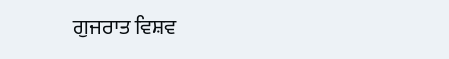ਗੁਜਰਾਤ ਵਿਸ਼ਵ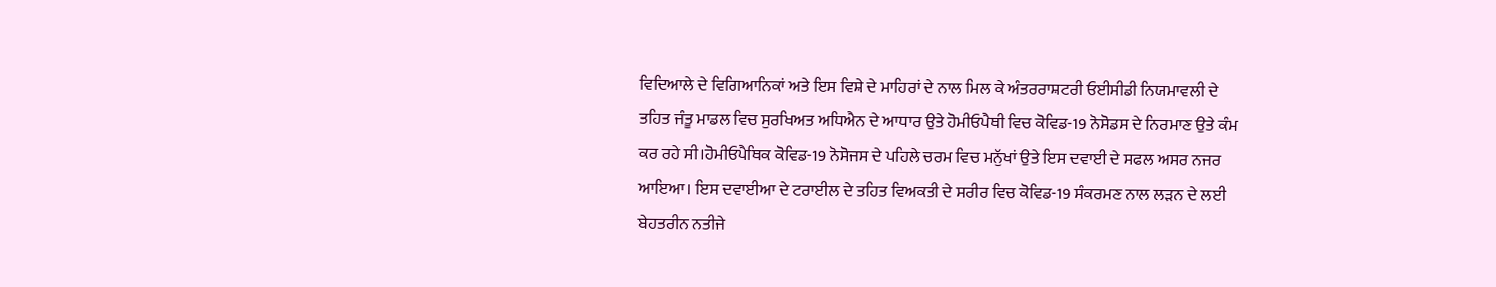ਵਿਦਿਆਲੇ ਦੇ ਵਿਗਿਆਨਿਕਾਂ ਅਤੇ ਇਸ ਵਿਸ਼ੇ ਦੇ ਮਾਹਿਰਾਂ ਦੇ ਨਾਲ ਮਿਲ ਕੇ ਅੰਤਰਰਾਸ਼ਟਰੀ ਓਈਸੀਡੀ ਨਿਯਮਾਵਲੀ ਦੇ ਤਹਿਤ ਜੰਤੂ ਮਾਡਲ ਵਿਚ ਸੁਰਖਿਅਤ ਅਧਿਐਨ ਦੇ ਆਧਾਰ ਉਤੇ ਹੋਮੀਓਪੈਥੀ ਵਿਚ ਕੋਵਿਡ-19 ਨੋਸੋਡਸ ਦੇ ਨਿਰਮਾਣ ਉਤੇ ਕੰਮ ਕਰ ਰਹੇ ਸੀ।ਹੋਮੀਓਪੈਥਿਕ ਕੋਵਿਡ-19 ਨੋਸੋਜਸ ਦੇ ਪਹਿਲੇ ਚਰਮ ਵਿਚ ਮਨੁੱਖਾਂ ਉਤੇ ਇਸ ਦਵਾਈ ਦੇ ਸਫਲ ਅਸਰ ਨਜਰ ਆਇਆ। ਇਸ ਦਵਾਈਆ ਦੇ ਟਰਾਈਲ ਦੇ ਤਹਿਤ ਵਿਅਕਤੀ ਦੇ ਸਰੀਰ ਵਿਚ ਕੋਵਿਡ-19 ਸੰਕਰਮਣ ਨਾਲ ਲੜਨ ਦੇ ਲਈ ਬੇਹਤਰੀਨ ਨਤੀਜੇ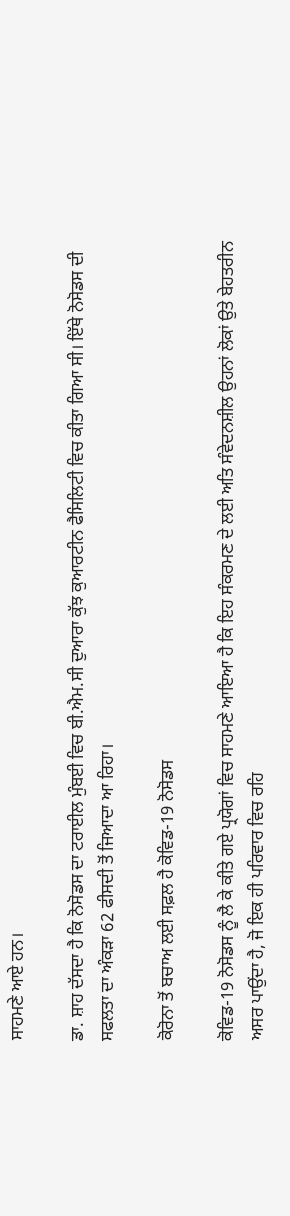ਸਾਹਮਣੇ ਆਏ ਹਨ।

ਡਾ. ਸ਼ਾਹ ਦੱਸਦਾ ਹੈ ਕਿ ਨੋਸੋਡਸ ਦਾ ਟਰਾਈਲ ਮੁੰਬਈ ਵਿਚ ਬੀ.ਐਮ.ਸੀ ਦੁਆਰਾ ਕੁੱਝ ਕੁਆਰਟੀਨ ਫੈਸਿਲਿਟੀ ਵਿਚ ਕੀਤਾ ਗਿਆ ਸੀ। ਇੱਥੇ ਨੋਸੋਡਸ ਦੀ ਸਫਲਤਾ ਦਾ ਅੰਕੜਾ 62 ਫੀਸਦੀ ਤੋਂ ਜਿਆਦਾ ਆ ਰਿਹਾ।

ਕੋਰੋਨਾ ਤੋਂ ਬਚਾਅ ਲਈ ਸਫ਼ਲ ਹੈ ਕੋਵਿਡ-19 ਨੋਸੋਡਸ

ਕੋਵਿਡ-19 ਨੋਸੋਡਸ ਨੂੰ ਲੈ ਕੇ ਕੀਤੇ ਗਏ ਪ੍ਰਯੋਗਾਂ ਵਿਚ ਸਾਹਮਣੇ ਆਇਆ ਹੈ ਕਿ ਇਹ ਸੰਕਰਮਣ ਦੇ ਲਈ ਅਤਿ ਸੰਵੇਦਨਸ਼ੀਲ ਉਹਨਾਂ ਲੋਕਾਂ ਉਤੇ ਬੇਹਤਰੀਨ ਅਸਰ ਪਾਉਂਦਾ ਹੈ, ਜੋ ਇਕ ਹੀ ਪਰਿਵਾਰ ਵਿਚ ਰਹਿ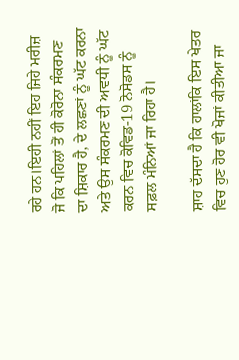ਰਹੇ ਹਨ।ਇਹੀ ਨਹੀਂ ਇਹ ਜਿਹੇ ਮਰੀਜ਼ ਜੋ ਕਿ ਪਹਿਲਾਂ ਤੋਂ ਹੀ ਕੋਰੋਨਾ ਸੰਕਰਮਣ ਦਾ ਸ਼ਿਕਾਰ ਹੈ, ਦੇ ਲਛਣਾਂ ਨੂੰ ਘੱਟ ਕਰਨਾ ਅਤੇ ਉਸ ਸੰਕਰਮਣ ਦੀ ਅਵਧੀ ਨੂੰ ਘੱਟ ਕਰਨ ਵਿਚ ਕੋਵਿਡ-19 ਨੋਸੋਡਸ ਨੂੰ ਸਫ਼ਲ ਮੰਨਿਆਂ ਜਾ ਰਿਹਾ ਹੈ।

ਸ਼ਾਹ ਦੱਸਦਾ ਹੈ ਕਿ ਹਾਲਾਂਕਿ ਇਸ ਖੇਤਰ ਵਿਚ ਹੁਣ ਹੋਰ ਵੀ ਖੋਜਾਂ ਕੀਤੀਆ ਜਾ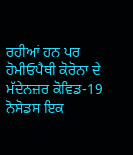ਰਹੀਆਂ ਹਨ ਪਰ ਹੋਮੀਓਪੈਥੀ ਕੋਰੋਨਾ ਦੇ ਮੱਦੇਨਜ਼ਰ ਕੋਵਿਡ-19 ਨੋਸੋਡਸ ਇਕ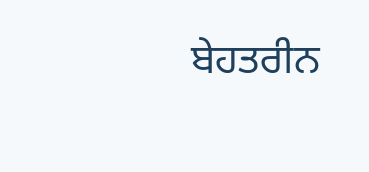ਬੇਹਤਰੀਨ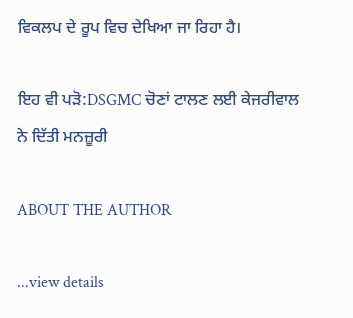ਵਿਕਲਪ ਦੇ ਰੂਪ ਵਿਚ ਦੇਖਿਆ ਜਾ ਰਿਹਾ ਹੈ।

ਇਹ ਵੀ ਪੜੋ:DSGMC ਚੋਣਾਂ ਟਾਲਣ ਲਈ ਕੇਜਰੀਵਾਲ ਨੇ ਦਿੱਤੀ ਮਨਜ਼ੂਰੀ

ABOUT THE AUTHOR

...view details